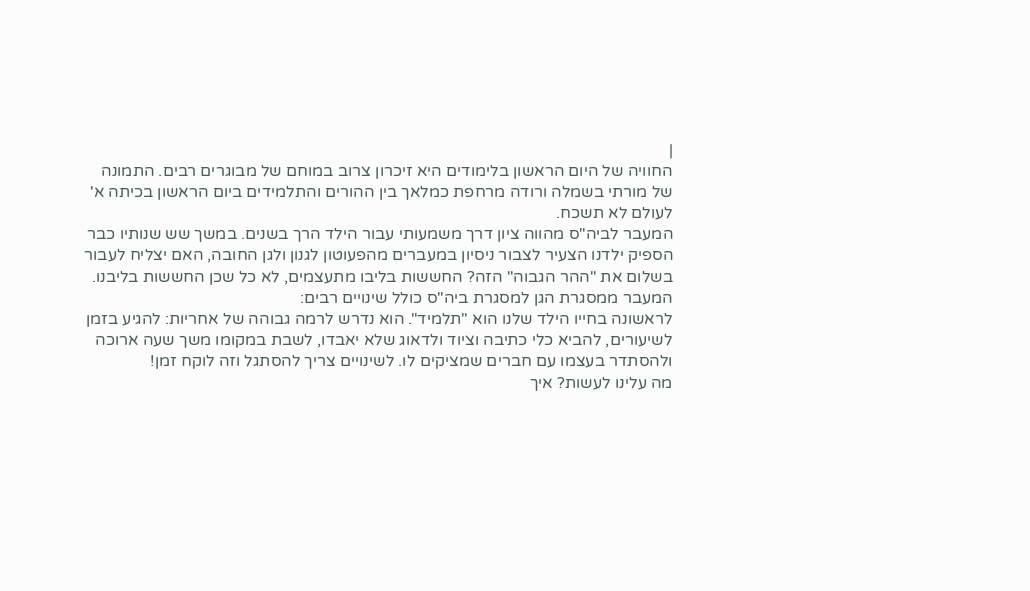|
החוויה של היום הראשון בלימודים היא זיכרון צרוב במוחם של מבוגרים רבים. התמונה של מורתי בשמלה ורודה מרחפת כמלאך בין ההורים והתלמידים ביום הראשון בכיתה א' לעולם לא תשכח.
המעבר לביה"ס מהווה ציון דרך משמעותי עבור הילד הרך בשנים. במשך שש שנותיו כבר הספיק ילדנו הצעיר לצבור ניסיון במעברים מהפעוטון לגנון ולגן החובה, האם יצליח לעבור בשלום את "ההר הגבוה" הזה? החששות בליבו מתעצמים, לא כל שכן החששות בליבנו.
המעבר ממסגרת הגן למסגרת ביה"ס כולל שינויים רבים:
לראשונה בחייו הילד שלנו הוא "תלמיד". הוא נדרש לרמה גבוהה של אחריות: להגיע בזמן לשיעורים, להביא כלי כתיבה וציוד ולדאוג שלא יאבדו, לשבת במקומו משך שעה ארוכה ולהסתדר בעצמו עם חברים שמציקים לו. לשינויים צריך להסתגל וזה לוקח זמן!
מה עלינו לעשות? איך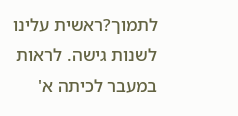לתמוך?ראשית עלינו לשנות גישה. לראות במעבר לכיתה א'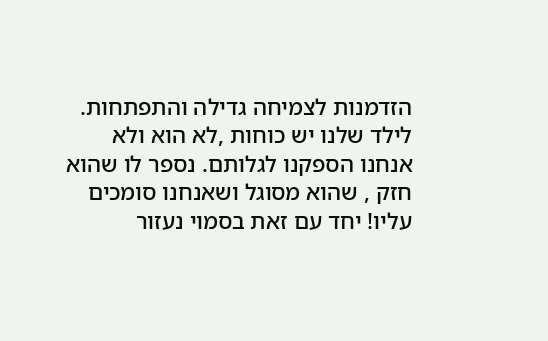הזדמנות לצמיחה גדילה והתפתחות. לילד שלנו יש כוחות ,לא הוא ולא אנחנו הספקנו לגלותם. נספר לו שהוא חזק , שהוא מסוגל ושאנחנו סומכים עליו! יחד עם זאת בסמוי נעזור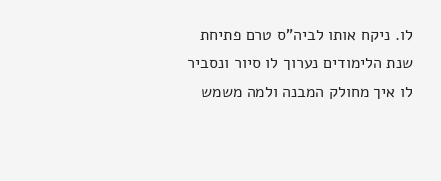לו. ניקח אותו לביה"ס טרם פתיחת שנת הלימודים נערוך לו סיור ונסביר לו איך מחולק המבנה ולמה משמש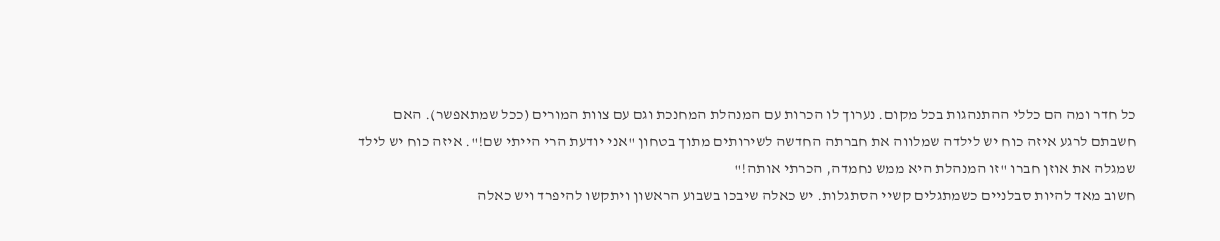כל חדר ומה הם כללי ההתנהגות בכל מקום. נערוך לו הכרות עם המנהלת המחנכת וגם עם צוות המורים (ככל שמתאפשר). האם חשבתם לרגע איזה כוח יש לילדה שמלווה את חברתה החדשה לשירותים מתוך בטחון "אני יודעת הרי הייתי שם!". איזה כוח יש לילד שמגלה את אוזן חברו "זו המנהלת היא ממש נחמדה, הכרתי אותה!"
חשוב מאד להיות סבלניים כשמתגלים קשיי הסתגלות. יש כאלה שיבכו בשבוע הראשון ויתקשו להיפרד ויש כאלה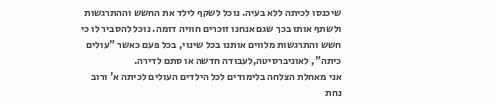שיכנסו לכיתה ללא בעיה. נוכל לשקף לילד את החשש וההתרגשות ולשתף אותו בכך שגם אנחנו זוכרים חוויה דומה. נוכל להסביר לו כי חשש והתרגשות מלווים אותנו בכל שינוי, בכל פעם כאשר "עולים כיתה", לאוניברסיטה,לעבודה חדשה או סתם לדירה.
אני מאחלת הצלחה בלימודים לכל הילדים העולים לכיתה א' ורוב נחת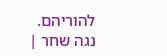להוריהם.
נגה שחר |